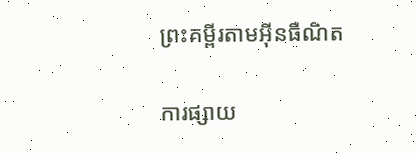ព្រះគម្ពីរតាមអ៊ីនធឺណិត

ការផ្សាយ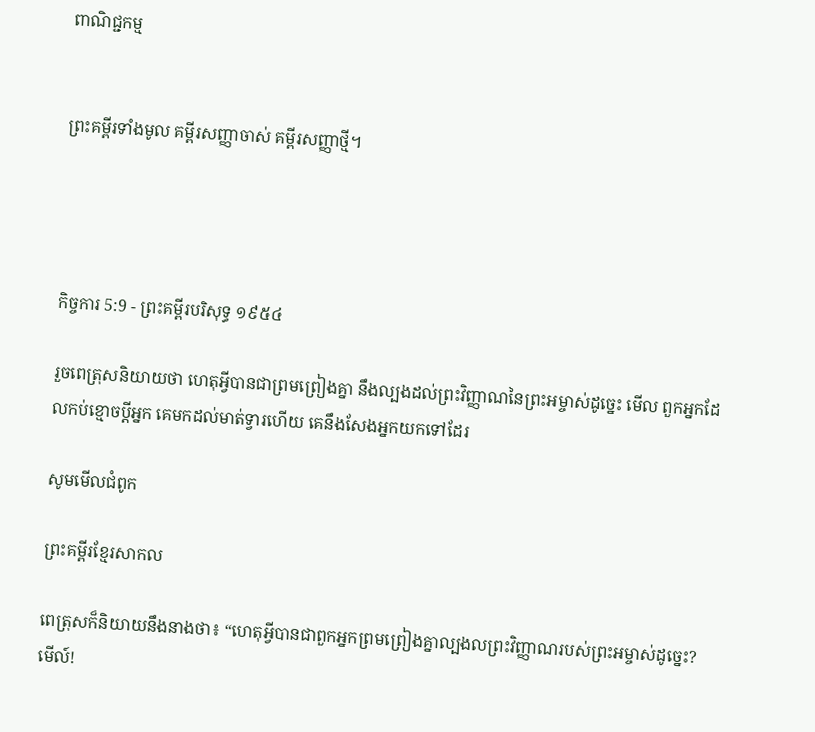ពាណិជ្ជកម្ម


ព្រះគម្ពីរទាំងមូល គម្ពីរសញ្ញាចាស់ គម្ពីរសញ្ញាថ្មី។




កិច្ចការ 5:9 - ព្រះគម្ពីរបរិសុទ្ធ ១៩៥៤

រួចពេត្រុសនិយាយថា ហេតុអ្វីបានជាព្រមព្រៀងគ្នា នឹងល្បងដល់ព្រះ‌វិញ្ញាណនៃព្រះ‌អម្ចាស់ដូច្នេះ មើល ពួកអ្នកដែលកប់ខ្មោចប្ដីអ្នក គេមកដល់មាត់ទ្វារហើយ គេនឹងសែងអ្នកយកទៅដែរ

សូមមើលជំពូក

ព្រះគម្ពីរខ្មែរសាកល

ពេត្រុសក៏និយាយនឹងនាងថា៖ “ហេតុអ្វីបានជាពួកអ្នកព្រមព្រៀងគ្នាល្បងលព្រះវិញ្ញាណរបស់ព្រះអម្ចាស់ដូច្នេះ? មើល៍!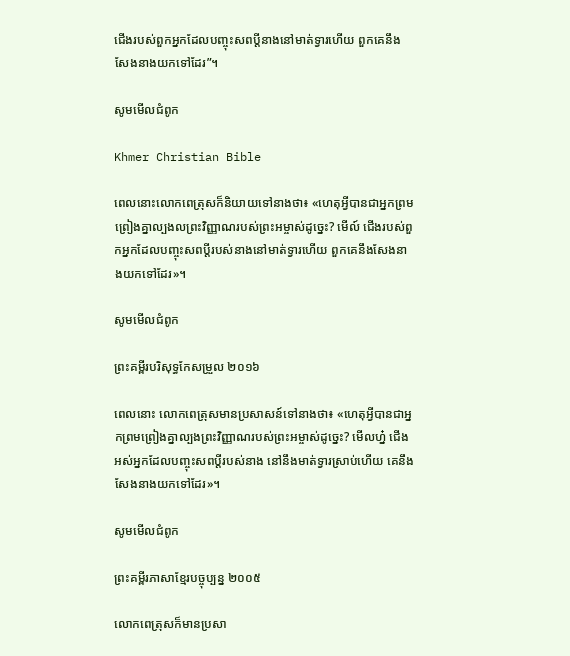ជើងរបស់ពួកអ្នកដែលបញ្ចុះសពប្ដីនាងនៅមាត់ទ្វារហើយ ពួកគេនឹងសែងនាងយកទៅដែរ”។

សូមមើលជំពូក

Khmer Christian Bible

ពេលនោះលោកពេត្រុសក៏និយាយទៅនាងថា៖ «ហេតុអ្វីបានជាអ្នកព្រមព្រៀងគ្នាល្បងលព្រះវិញ្ញាណរបស់ព្រះអម្ចាស់ដូច្នេះ? មើល៍ ជើងរបស់ពួកអ្នកដែលបញ្ចុះសពប្ដីរបស់នាងនៅមាត់ទ្វារហើយ ពួកគេនឹងសែងនាងយកទៅដែរ»។

សូមមើលជំពូក

ព្រះគម្ពីរបរិសុទ្ធកែសម្រួល ២០១៦

ពេលនោះ លោកពេត្រុសមានប្រសាសន៍ទៅនាងថា៖ «ហេតុអ្វីបានជាអ្នកព្រមព្រៀងគ្នាល្បងព្រះ‌វិញ្ញាណរបស់ព្រះ‌អម្ចាស់ដូច្នេះ? មើលហ្ន៎ ជើងអស់អ្នកដែលបញ្ចុះសពប្តីរបស់នាង នៅនឹងមាត់ទ្វារស្រាប់ហើយ គេនឹងសែងនាងយកទៅដែរ»។

សូមមើលជំពូក

ព្រះគម្ពីរភាសាខ្មែរបច្ចុប្បន្ន ២០០៥

លោកពេត្រុសក៏មានប្រសា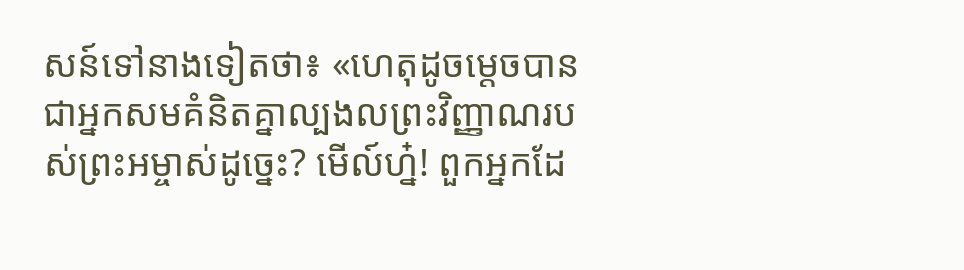សន៍ទៅនាងទៀតថា៖ «ហេតុដូចម្ដេចបានជាអ្នកសមគំនិតគ្នាល្បង‌លព្រះ‌វិញ្ញាណរបស់ព្រះ‌អម្ចាស់ដូច្នេះ? មើល៍‌ហ្ន៎! ពួកអ្នកដែ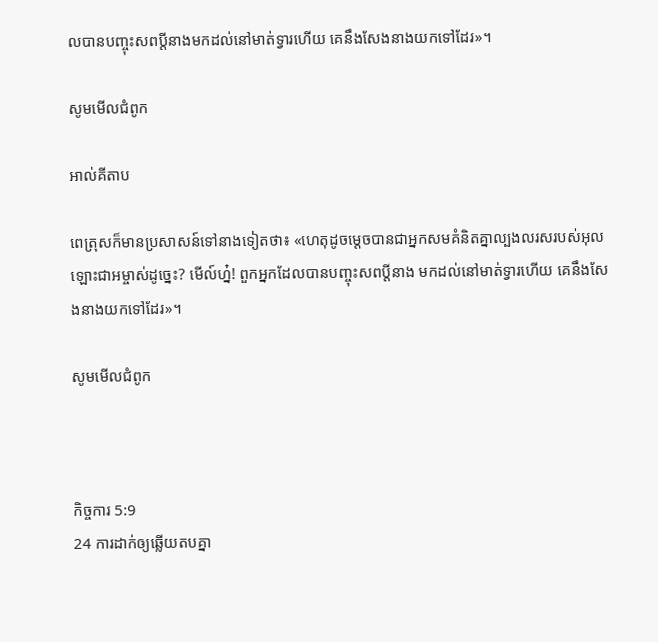លបានបញ្ចុះសពប្ដីនាងមកដល់នៅមាត់ទ្វារហើយ គេនឹងសែងនាងយកទៅដែរ»។

សូមមើលជំពូក

អាល់គីតាប

ពេត្រុសក៏មានប្រសាសន៍ទៅនាងទៀតថា៖ «ហេតុដូចម្ដេចបានជាអ្នកសមគំនិតគ្នាល្បង‌លរសរបស់អុលឡោះ‌ជាអម្ចាស់ដូច្នេះ? មើល៍ហ្ន៎! ពួកអ្នកដែលបានបញ្ចុះសពប្ដីនាង មកដល់នៅមាត់ទ្វារហើយ គេនឹងសែងនាងយកទៅដែរ»។

សូមមើលជំពូក



កិច្ចការ 5:9
24 ការដាក់ឲ្យឆ្លើយតបគ្នា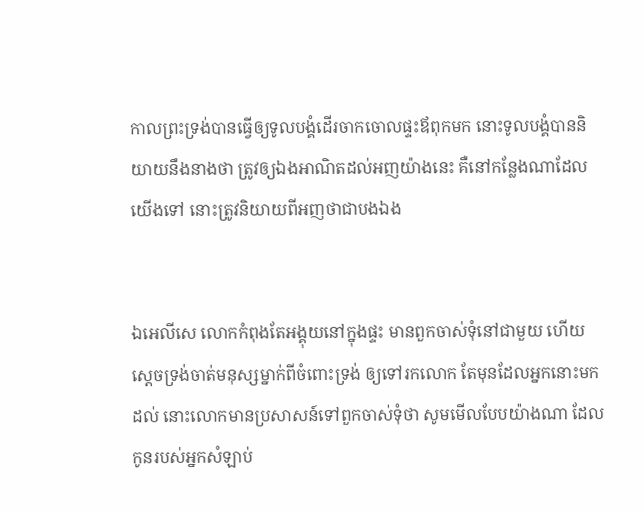កាលព្រះ‌ទ្រង់បានធ្វើឲ្យទូលបង្គំដើរចាកចោលផ្ទះឪពុកមក នោះទូលបង្គំបាននិយាយនឹងនាងថា ត្រូវឲ្យឯងអាណិតដល់អញយ៉ាងនេះ គឺនៅកន្លែងណាដែលយើងទៅ នោះត្រូវនិយាយពីអញថាជាបងឯង


ឯអេលី‌សេ លោកកំពុងតែអង្គុយនៅក្នុងផ្ទះ មានពួកចាស់‌ទុំនៅជាមួយ ហើយស្តេចទ្រង់ចាត់មនុស្សម្នាក់ពីចំពោះទ្រង់ ឲ្យទៅរកលោក តែមុនដែលអ្នកនោះមកដល់ នោះលោកមានប្រសាសន៍ទៅពួកចាស់‌ទុំថា សូមមើលបែបយ៉ាងណា ដែលកូនរបស់អ្នកសំឡាប់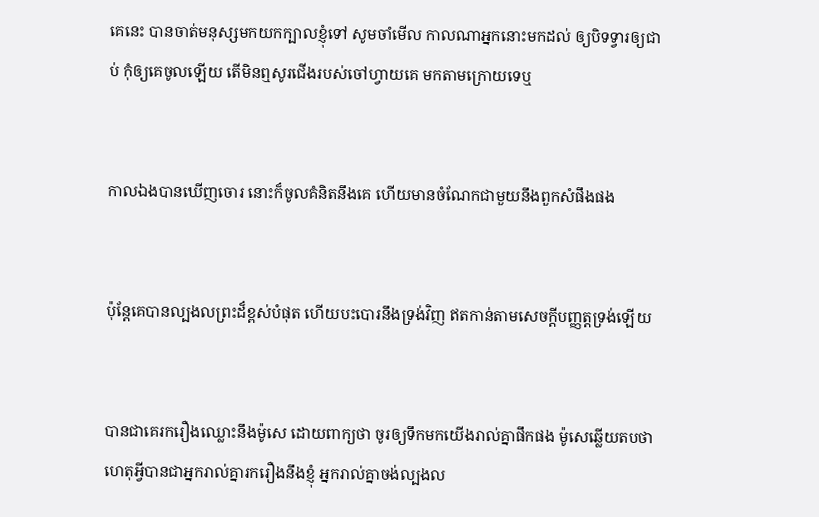គេនេះ បានចាត់មនុស្សមកយកក្បាលខ្ញុំទៅ សូមចាំមើល កាលណាអ្នកនោះមកដល់ ឲ្យបិទទ្វារឲ្យជាប់ កុំឲ្យគេចូលឡើយ តើមិនឮសូរជើងរបស់ចៅហ្វាយគេ មកតាមក្រោយទេឬ


កាលឯងបានឃើញចោរ នោះក៏ចូលគំនិតនឹងគេ ហើយមានចំណែកជាមួយនឹងពួកសំផឹងផង


ប៉ុន្តែគេបានល្បង‌លព្រះដ៏ខ្ពស់បំផុត ហើយបះ‌បោរនឹងទ្រង់វិញ ឥតកាន់តាមសេចក្ដីបញ្ញត្តទ្រង់ឡើយ


បានជាគេរករឿងឈ្លោះនឹងម៉ូសេ ដោយពាក្យថា ចូរឲ្យទឹកមកយើងរាល់គ្នាផឹកផង ម៉ូសេឆ្លើយតបថា ហេតុអ្វីបានជាអ្នករាល់គ្នារករឿងនឹងខ្ញុំ អ្នករាល់គ្នាចង់ល្បង‌ល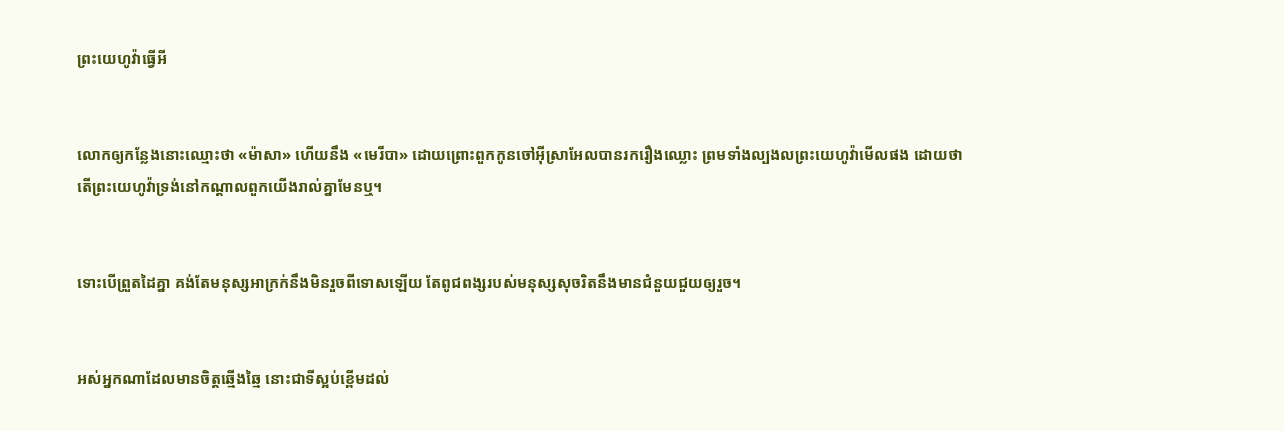ព្រះ‌យេហូវ៉ាធ្វើអី


លោកឲ្យកន្លែងនោះឈ្មោះថា «ម៉ាសា» ហើយនឹង «មេរីបា» ដោយព្រោះពួកកូនចៅអ៊ីស្រាអែលបានរករឿងឈ្លោះ ព្រមទាំងល្បង‌លព្រះ‌យេហូវ៉ាមើលផង ដោយថា តើព្រះ‌យេហូវ៉ាទ្រង់នៅកណ្តាលពួកយើងរាល់គ្នាមែនឬ។


ទោះបើព្រួតដៃគ្នា គង់តែមនុស្សអាក្រក់នឹងមិនរួចពីទោសឡើយ តែពូជ‌ពង្សរបស់មនុស្សសុចរិតនឹងមានជំនួយជួយឲ្យរួច។


អស់អ្នកណាដែលមានចិត្តឆ្មើង‌ឆ្មៃ នោះជាទីស្អប់ខ្ពើមដល់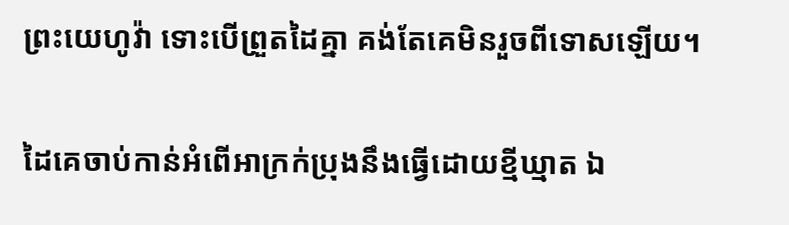ព្រះ‌យេហូវ៉ា ទោះបើព្រួតដៃគ្នា គង់តែគេមិនរួចពីទោសឡើយ។


ដៃគេចាប់កាន់អំពើអាក្រក់ប្រុងនឹងធ្វើដោយខ្មី‌ឃ្មាត ឯ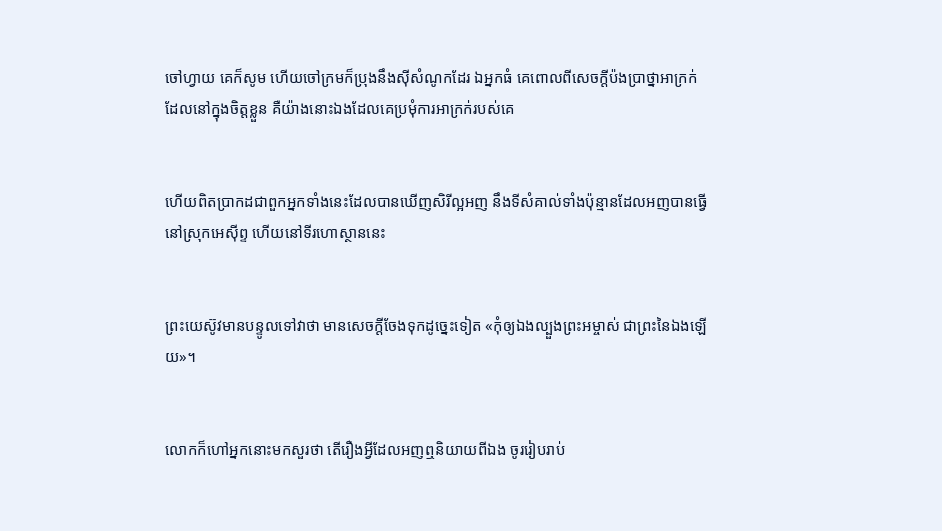ចៅហ្វាយ គេក៏សូម ហើយចៅ‌ក្រមក៏ប្រុងនឹងស៊ីសំណូកដែរ ឯអ្នកធំ គេពោលពីសេចក្ដីប៉ង‌ប្រាថ្នាអាក្រក់ ដែលនៅក្នុងចិត្តខ្លួន គឺយ៉ាងនោះឯងដែលគេប្រមុំការអាក្រក់របស់គេ


ហើយពិតប្រាកដជាពួកអ្នកទាំងនេះដែលបានឃើញសិរី‌ល្អអញ នឹងទីសំគាល់ទាំងប៉ុន្មានដែលអញបានធ្វើនៅស្រុកអេស៊ីព្ទ ហើយនៅទីរហោ‌ស្ថាននេះ


ព្រះ‌យេស៊ូវមានបន្ទូលទៅវាថា មានសេចក្ដីចែងទុកដូច្នេះទៀត «កុំឲ្យឯងល្បួងព្រះ‌អម្ចាស់ ជាព្រះនៃឯងឡើយ»។


លោកក៏ហៅអ្នកនោះមកសួរថា តើរឿងអ្វីដែលអញឮនិយាយពីឯង ចូររៀបរាប់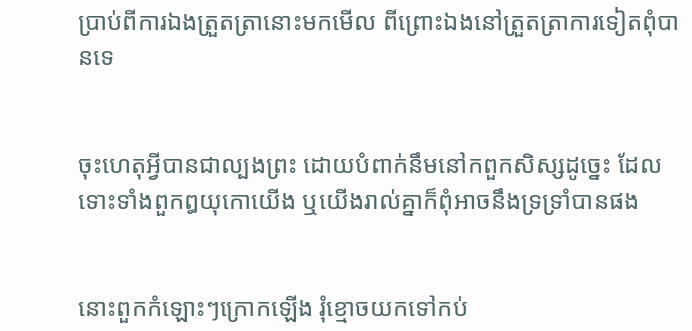ប្រាប់ពីការឯងត្រួត‌ត្រានោះមកមើល ពីព្រោះឯងនៅត្រួត‌ត្រាការទៀតពុំបានទេ


ចុះហេតុអ្វីបានជាល្បងព្រះ ដោយបំពាក់នឹមនៅកពួកសិស្សដូច្នេះ ដែលទោះទាំងពួកឰយុកោយើង ឬយើងរាល់គ្នាក៏ពុំអាចនឹងទ្រ‌ទ្រាំបានផង


នោះពួកកំឡោះៗក្រោកឡើង រុំខ្មោចយកទៅកប់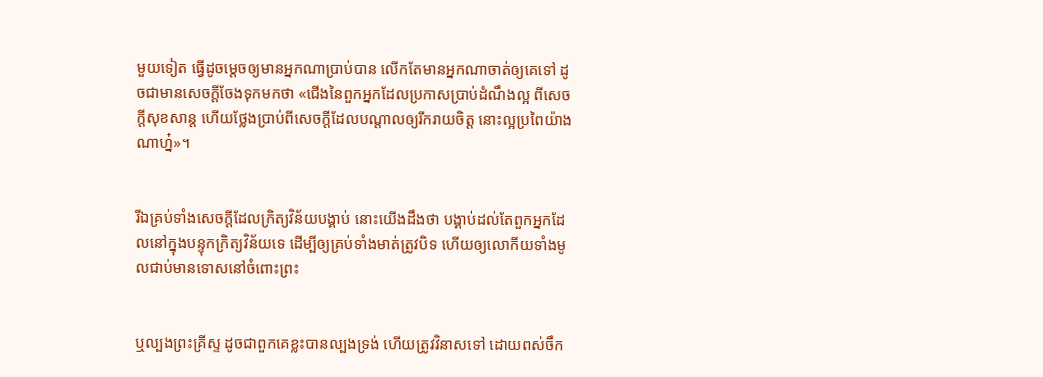មួយទៀត ធ្វើដូចម្តេចឲ្យមានអ្នកណាប្រាប់បាន លើកតែមានអ្នកណាចាត់ឲ្យគេទៅ ដូចជាមានសេចក្ដីចែងទុកមកថា «ជើងនៃពួកអ្នកដែលប្រកាសប្រាប់ដំណឹងល្អ ពីសេចក្ដីសុខ‌សាន្ត ហើយថ្លែងប្រាប់ពីសេចក្ដីដែលបណ្តាលឲ្យរីក‌រាយចិត្ត នោះល្អប្រពៃយ៉ាងណាហ្ន៎»។


រីឯគ្រប់ទាំងសេចក្ដីដែលក្រិត្យ‌វិន័យបង្គាប់ នោះយើងដឹងថា បង្គាប់ដល់តែពួកអ្នកដែលនៅក្នុងបន្ទុកក្រិត្យ‌វិន័យទេ ដើម្បីឲ្យគ្រប់ទាំងមាត់ត្រូវបិទ ហើយឲ្យលោកីយទាំងមូលជាប់មានទោសនៅចំពោះព្រះ


ឬល្បងព្រះ‌គ្រីស្ទ ដូចជាពួកគេខ្លះបានល្បងទ្រង់ ហើយត្រូវវិនាសទៅ ដោយពស់ចឹក